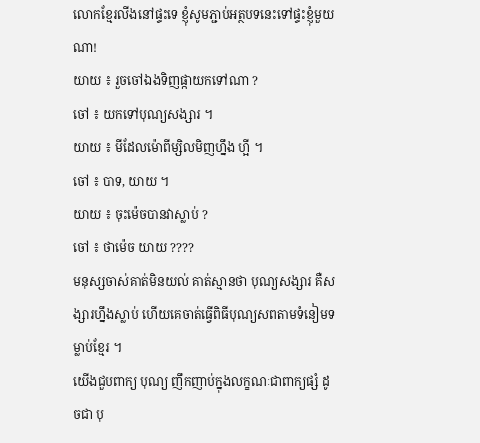លោកខ្មែរលីងនៅផ្ទះទេ ខ្ញុំសូមភ្ជាប់អត្ថបទនេះទៅផ្ទះខ្ញុំមួយណា!
យាយ ៖ រួចចៅឯងទិញផ្កាយកទៅណា ?
ចៅ ៖ យកទៅបុណ្យសង្សារ ។
យាយ ៖ មីដែលម៉ោពីម្សិលមិញហ្នឹង ហ្អី ។
ចៅ ៖ បាទ, យាយ ។
យាយ ៖ ចុះម៉េចបានវាស្លាប់ ?
ចៅ ៖ ថាម៉េច យាយ ????
មនុស្សចាស់គាត់មិនយល់ គាត់ស្មានថា បុណ្យសង្សារ គឺសង្សារហ្នឹងស្លាប់ ហើយគេចាត់ធ្វើពិធីបុណ្យសពតាមទំនៀមទម្លាប់ខ្មែរ ។
យើងជួបពាក្យ បុណ្យ ញឹកញាប់ក្នុងលក្ខណៈជាពាក្យផ្សំ ដូចជា បុ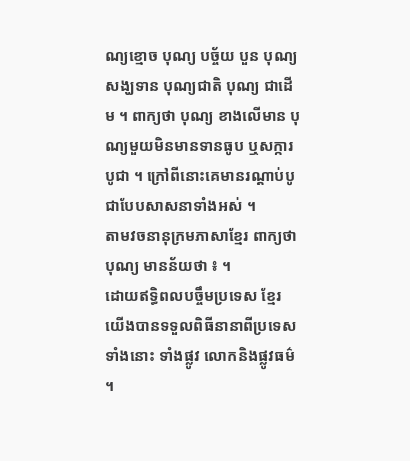ណ្យខ្មោច បុណ្យ បច្ច័យ បួន បុណ្យសង្ឃទាន បុណ្យជាតិ បុណ្យ ជាដើម ។ ពាក្យថា បុណ្យ ខាងលើមាន បុណ្យមួយមិនមានទានធូប ឬសក្ការបូជា ។ ក្រៅពីនោះគេមានរណ្តាប់បូជាបែបសាសនាទាំងអស់ ។
តាមវចនានុក្រមភាសាខ្មែរ ពាក្យថា បុណ្យ មានន័យថា ៖ ។
ដោយឥទ្ធិពលបច្ចឹមប្រទេស ខ្មែរយើងបានទទួលពិធីនានាពីប្រទេសទាំងនោះ ទាំងផ្លូវ លោកនិងផ្លូវធម៌ ។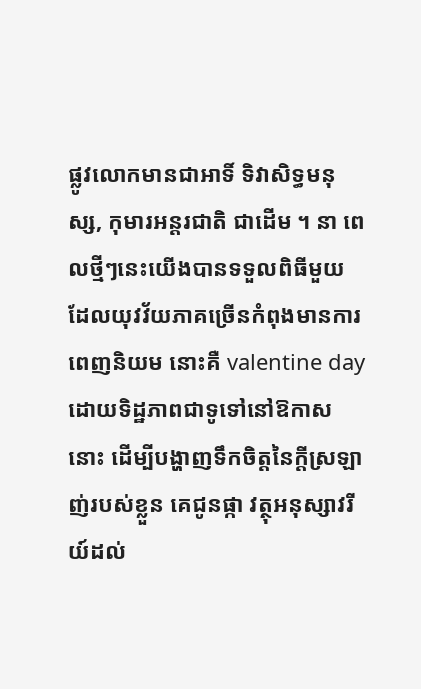ផ្លូវលោកមានជាអាទិ៍ ទិវាសិទ្ធមនុស្ស, កុមារអន្តរជាតិ ជាដើម ។ នា ពេលថ្មីៗនេះយើងបានទទួលពិធីមួយ ដែលយុវវ័យភាគច្រើនកំពុងមានការពេញនិយម នោះគឺ valentine day ដោយទិដ្ឋភាពជាទូទៅនៅឱកាសនោះ ដើម្បីបង្ហាញទឹកចិត្តនៃក្តីស្រឡាញ់របស់ខ្លួន គេជូនផ្កា វត្ថុអនុស្សាវរីយ៍ដល់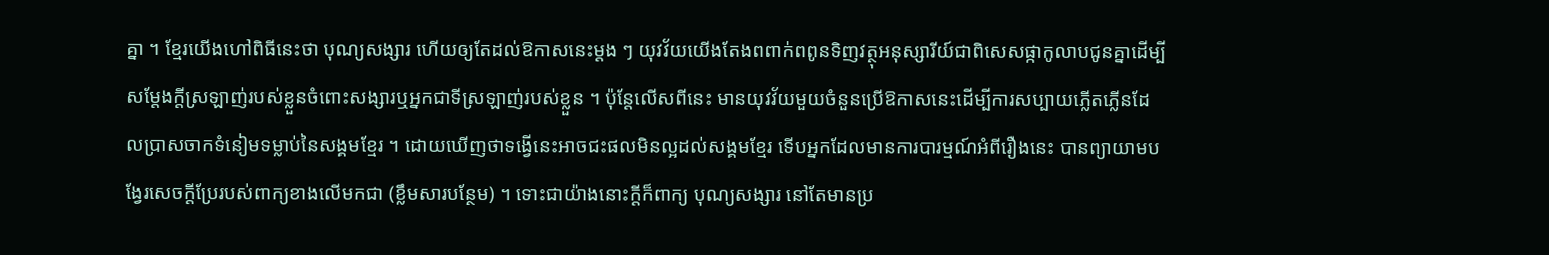គ្នា ។ ខ្មែរយើងហៅពិធីនេះថា បុណ្យសង្សារ ហើយឲ្យតែដល់ឱកាសនេះម្តង ៗ យុវវ័យយើងតែងពពាក់ពពូនទិញវត្ថុអនុស្សារីយ៍ជាពិសេសផ្កាកូលាបជូនគ្នាដើម្បី សម្តែងក្តីស្រឡាញ់របស់ខ្លួនចំពោះសង្សារឬអ្នកជាទីស្រឡាញ់របស់ខ្លួន ។ ប៉ុន្តែលើសពីនេះ មានយុវវ័យមួយចំនួនប្រើឱកាសនេះដើម្បីការសប្បាយភ្លើតភ្លើនដែលប្រាសចាកទំនៀមទម្លាប់នៃសង្គមខ្មែរ ។ ដោយឃើញថាទង្វើនេះអាចជះផលមិនល្អដល់សង្គមខ្មែរ ទើបអ្នកដែលមានការបារម្មណ៍អំពីរឿងនេះ បានព្យាយាមបង្វែរសេចក្តីប្រែរបស់ពាក្យខាងលើមកជា (ខ្លឹមសារបន្ថែម) ។ ទោះជាយ៉ាងនោះក្តីក៏ពាក្យ បុណ្យសង្សារ នៅតែមានប្រ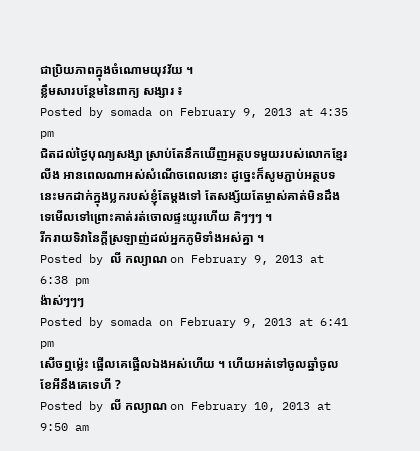ជាប្រិយភាពក្នុងចំណោមយុវវ័យ ។
ខ្លឹមសារបន្ថែមនៃពាក្យ សង្សារ ៖
Posted by somada on February 9, 2013 at 4:35 pm
ជិតដល់ថ្ងៃបុណ្យសង្សា ស្រាប់តែនឹកឃើញអត្ថបទមួយរបស់លោកខ្មែរលីង អានពេលណាអស់សំណើចពេលនោះ ដូច្នេះក៏សូមភ្ជាប់អត្ថបទនេះមកដាក់ក្នុងប្លករបស់ខ្ញុំតែម្តងទៅ តែសង្ស័យតែម្ចាស់គាត់មិនដឹងទេមើលទៅព្រោះគាត់រត់ចោលផ្ទះយូរហើយ គិៗៗៗ ។
រីករាយទិវានៃក្តីស្រឡាញ់ដល់អ្នកភូមិទាំងអស់គ្នា ។
Posted by លី កល្យាណ on February 9, 2013 at 6:38 pm
ង៉ាស់ៗៗៗ
Posted by somada on February 9, 2013 at 6:41 pm
សើចឮម្ល៉េះ ផ្អើលគេផ្អើលឯងអស់ហើយ ។ ហើយអត់ទៅចូលឆ្នាំចូលខែអីនឹងគេទេហី ?
Posted by លី កល្យាណ on February 10, 2013 at 9:50 am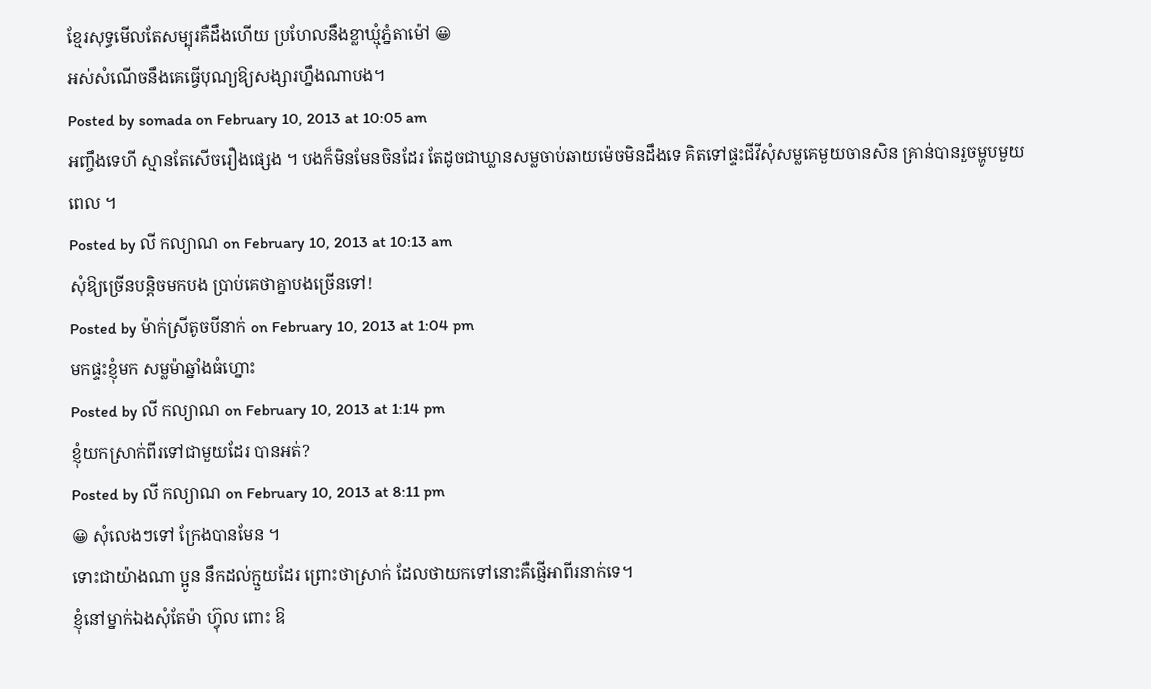ខ្មែរសុទ្ធមើលតែសម្បុរគឺដឹងហើយ ប្រហែលនឹងខ្លាឃ្មុំភ្នំតាម៉ៅ 😀
អស់សំណើចនឹងគេធ្វើបុណ្យឱ្យសង្សារហ្នឹងណាបង។
Posted by somada on February 10, 2013 at 10:05 am
អញ្ចឹងទេហី ស្មានតែសើចរឿងផ្សេង ។ បងក៏មិនមែនចិនដែរ តែដូចជាឃ្លានសម្លចាប់ឆាយម៉េចមិនដឹងទេ គិតទៅផ្ទះជីវីសុំសម្លគេមួយចានសិន គ្រាន់បានរួចម្ហូបមួយពេល ។
Posted by លី កល្យាណ on February 10, 2013 at 10:13 am
សុំឱ្យច្រើនបន្តិចមកបង ប្រាប់គេថាគ្នាបងច្រើនទៅ!
Posted by ម៉ាក់ស្រីតូចបីនាក់ on February 10, 2013 at 1:04 pm
មកផ្ទះខ្ញុំមក សម្លម៉ាឆ្នាំងធំហ្នោះ
Posted by លី កល្យាណ on February 10, 2013 at 1:14 pm
ខ្ញុំយកស្រាក់ពីរទៅជាមួយដែរ បានអត់?
Posted by លី កល្យាណ on February 10, 2013 at 8:11 pm
😀 សុំលេងៗទៅ ក្រែងបានមែន ។
ទោះជាយ៉ាងណា ប្អូន នឹកដល់ក្មួយដែរ ព្រោះថាស្រាក់ ដែលថាយកទៅនោះគឺផ្ញើអាពីរនាក់ទេ។
ខ្ញុំនៅម្នាក់ឯងសុំតែម៉ា ហ៊្វុល ពោះ ឱ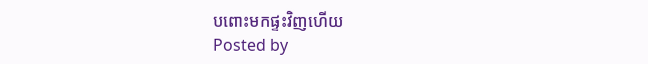បពោះមកផ្ទះវិញហើយ
Posted by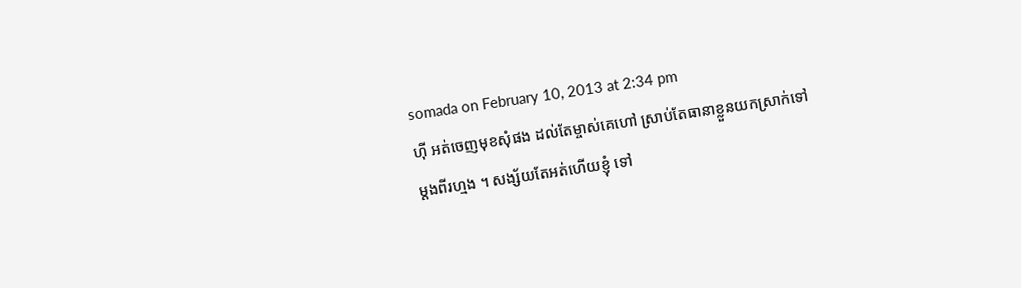somada on February 10, 2013 at 2:34 pm
ហ៊ី អត់ចេញមុខសុំផង ដល់តែម្ចាស់គេហៅ ស្រាប់តែធានាខ្លួនយកស្រាក់ទៅម្តងពីរហ្មង ។ សង្ស័យតែអត់ហើយខ្ញុំ ទៅ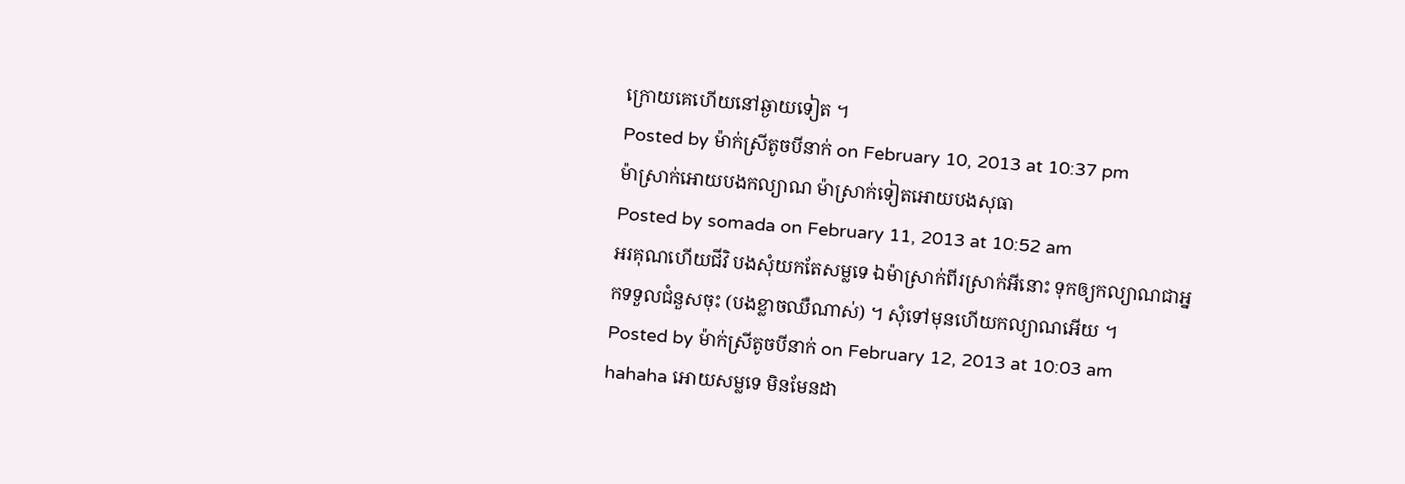ក្រោយគេហើយនៅឆ្ងាយទៀត ។
Posted by ម៉ាក់ស្រីតូចបីនាក់ on February 10, 2013 at 10:37 pm
ម៉ាស្រាក់ឣោយបងកល្យាណ ម៉ាស្រាក់ទៀតឣោយបងសុធា
Posted by somada on February 11, 2013 at 10:52 am
អរគុណហើយជីវិ បងសុំយកតែសម្លទេ ឯម៉ាស្រាក់ពីរស្រាក់អីនោះ ទុកឲ្យកល្យាណជាអ្នកទទួលជំនួសចុះ (បងខ្លាចឈឺណាស់) ។ សុំទៅមុនហើយកល្យាណអើយ ។
Posted by ម៉ាក់ស្រីតូចបីនាក់ on February 12, 2013 at 10:03 am
hahaha អោយសម្លទេ មិនមែនដា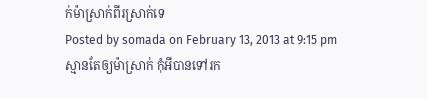ក់ម៉ាស្រាក់ពីរស្រាក់ទេ
Posted by somada on February 13, 2013 at 9:15 pm
ស្មានតែឲ្យម៉ាស្រាក់ កុំអីបានទៅរក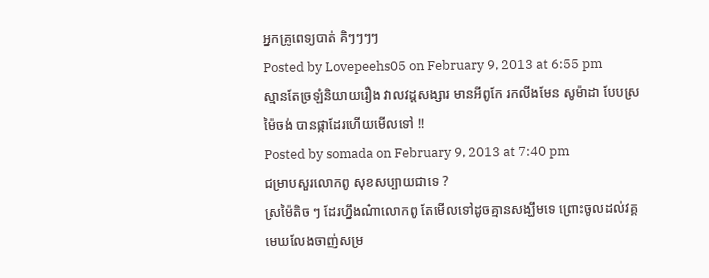អ្នកគ្រូពេទ្យបាត់ គិៗៗៗៗ
Posted by Lovepeehs05 on February 9, 2013 at 6:55 pm
ស្មានតែច្រឡំនិយាយរឿង វាលវដ្តសង្សារ មានអីពូកែ រកលីងមែន សូម៉ាដា បែបស្រម៉ៃចង់ បានផ្កាដែរហើយមើលទៅ !!
Posted by somada on February 9, 2013 at 7:40 pm
ជម្រាបសួរលោកពូ សុខសប្បាយជាទេ ?
ស្រម៉ៃតិច ៗ ដែរហ្នឹងណ៎ាលោកពូ តែមើលទៅដូចគ្មានសង្ឃឹមទេ ព្រោះចូលដល់វគ្គ មេឃលែងចាញ់សម្រ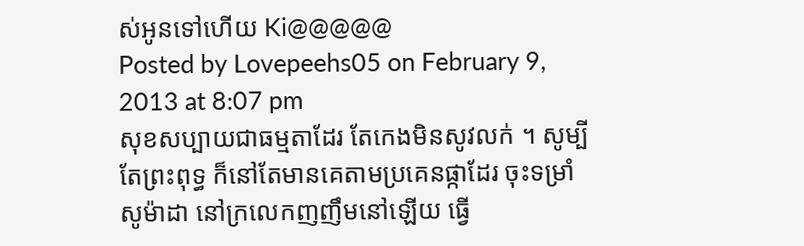ស់អូនទៅហើយ Ki@@@@@
Posted by Lovepeehs05 on February 9, 2013 at 8:07 pm
សុខសប្បាយជាធម្មតាដែរ តែកេងមិនសូវលក់ ។ សូម្បីតែព្រះពុទ្ធ ក៏នៅតែមានគេតាមប្រគេនផ្កាដែរ ចុះទម្រាំសូម៉ាដា នៅក្រលេកញញឹមនៅឡើយ ធ្វើ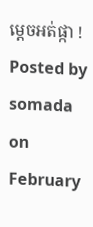ម្តេចអត់ផ្កា !
Posted by somada on February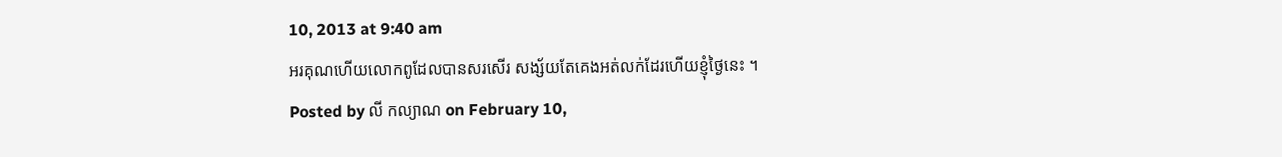10, 2013 at 9:40 am
អរគុណហើយលោកពូដែលបានសរសើរ សង្ស័យតែគេងអត់លក់ដែរហើយខ្ញុំថ្ងៃនេះ ។
Posted by លី កល្យាណ on February 10,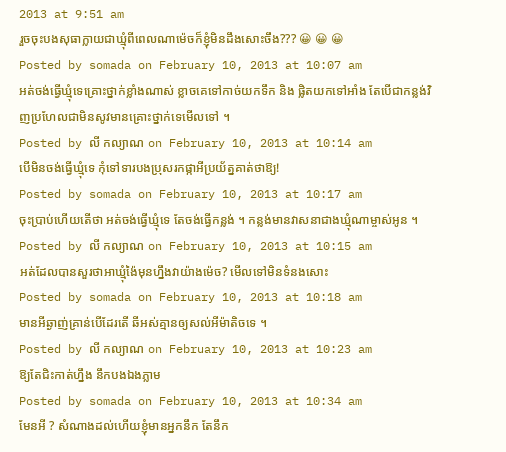2013 at 9:51 am
រួចចុះបងសុធាក្លាយជាឃ្មុំពីពេលណាម៉េចក៏ខ្ញុំមិនដឹងសោះចឹង??? 😀 😀 😀
Posted by somada on February 10, 2013 at 10:07 am
អត់ចង់ធ្វើឃ្មុំទេគ្រោះថ្នាក់ខ្លាំងណាស់ ខ្លាចគេទៅកាច់យកទឹក និង ផ្លិតយកទៅអាំង តែបើជាកន្លង់វិញប្រហែលជាមិនសូវមានគ្រោះថ្នាក់ទេមើលទៅ ។
Posted by លី កល្យាណ on February 10, 2013 at 10:14 am
បើមិនចង់ធ្វើឃ្មុំទេ កុំទៅទារបងប្រុសរកផ្កាអីប្រយ័ត្នគាត់ថាឱ្យ!
Posted by somada on February 10, 2013 at 10:17 am
ចុះប្រាប់ហើយតើថា អត់ចង់ធ្វើឃ្មុំទេ តែចង់ធ្វើកន្លង់ ។ កន្លង់មានវាសនាជាងឃ្មុំណាម្ចាស់អូន ។
Posted by លី កល្យាណ on February 10, 2013 at 10:15 am
អត់ដែលបានសួរថាអាឃ្មុំង៉ៃមុនហ្នឹងវាយ៉ាងម៉េច? មើលទៅមិនទំនងសោះ
Posted by somada on February 10, 2013 at 10:18 am
មានអីឆ្ងាញ់គ្រាន់បើដែរតើ ឆីអស់គ្មានឲ្យសល់អីម៉ាតិចទេ ។
Posted by លី កល្យាណ on February 10, 2013 at 10:23 am
ឱ្យតែជិះកាត់ហ្នឹង នឹកបងឯងភ្លាម
Posted by somada on February 10, 2013 at 10:34 am
មែនអី ? សំណាងដល់ហើយខ្ញុំមានអ្នកនឹក តែនឹក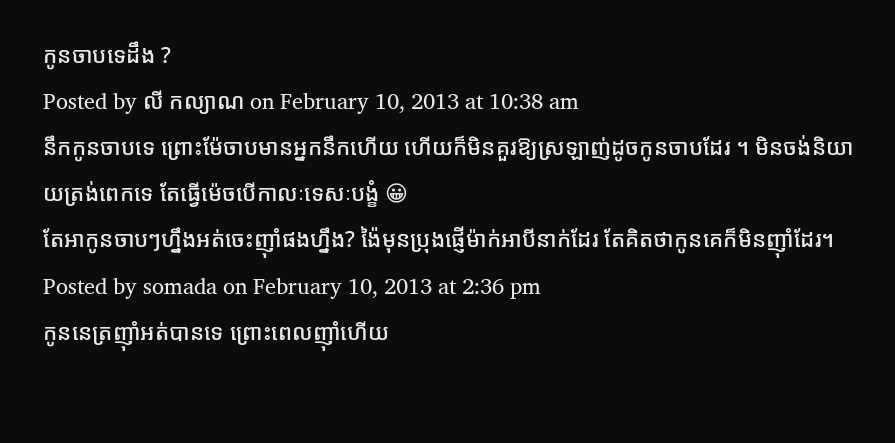កូនចាបទេដឹង ?
Posted by លី កល្យាណ on February 10, 2013 at 10:38 am
នឹកកូនចាបទេ ព្រោះម៉ែចាបមានអ្នកនឹកហើយ ហើយក៏មិនគួរឱ្យស្រឡាញ់ដូចកូនចាបដែរ ។ មិនចង់និយាយត្រង់ពេកទេ តែធ្វើម៉េចបើកាលៈទេសៈបង្ខំ 😀
តែអាកូនចាបៗហ្នឹងអត់ចេះញ៉ាំផងហ្នឹង? ង៉ៃមុនប្រុងផ្ញើម៉ាក់អាបីនាក់ដែរ តែគិតថាកូនគេក៏មិនញ៉ាំដែរ។
Posted by somada on February 10, 2013 at 2:36 pm
កូននេត្រញ៉ាំអត់បានទេ ព្រោះពេលញ៉ាំហើយ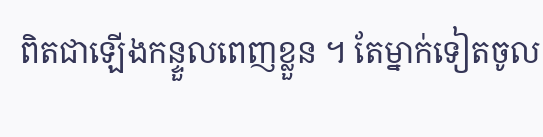ពិតជាឡើងកន្ទួលពេញខ្លួន ។ តែម្នាក់ទៀតចូល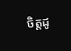ចិត្តដូ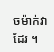ចម៉ាក់វាដែរ ។